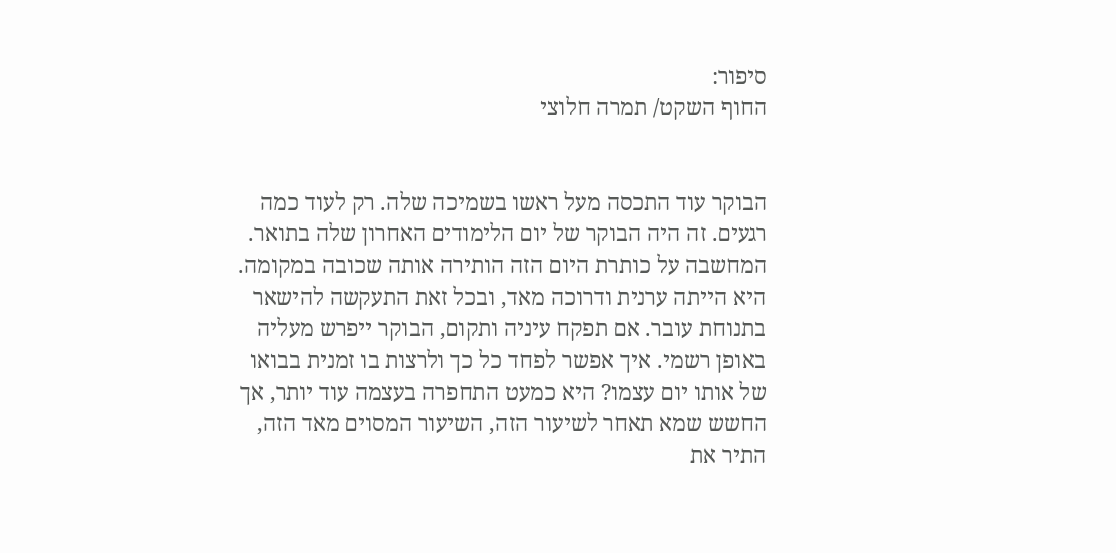סיפור:
החוף השקט/ תמרה חלוצי


הבוקר עוד התכסה מעל ראשו בשמיכה שלה. רק לעוד כמה רגעים. זה היה הבוקר של יום הלימודים האחרון שלה בתואר. המחשבה על כותרת היום הזה הותירה אותה שכובה במקומה. היא הייתה ערנית ודרוכה מאד, ובכל זאת התעקשה להישאר בתנוחת עובר. אם תפקח עיניה ותקום, הבוקר ייפרש מעליה באופן רשמי. איך אפשר לפחד כל כך ולרצות בו זמנית בבואו של אותו יום עצמו? היא כמעט התחפרה בעצמה עוד יותר, אך החשש שמא תאחר לשיעור הזה, השיעור המסוים מאד הזה, התיר את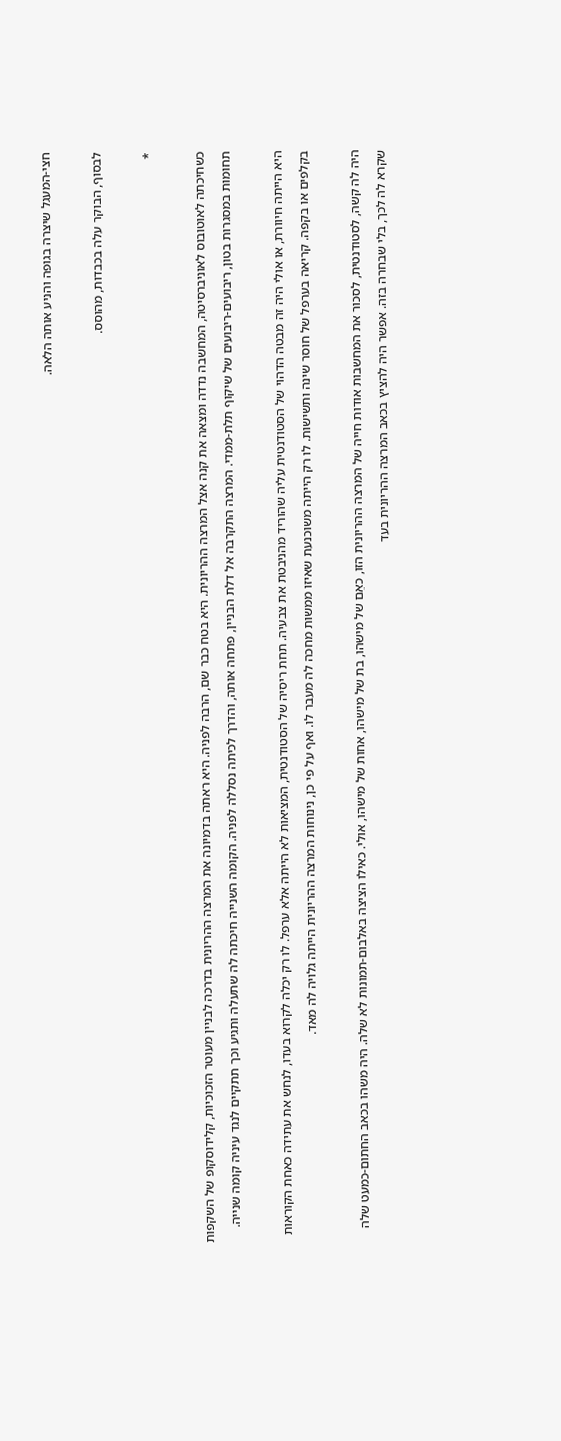חצי-המעגל שיצרה בגופה והניע אותה הלאה.

לבסוף, הבוקר עלה בכבדות, מהוסס.

*

כשחיכתה לאוטובוס לאוניברסיטה, המחשבה נדדה ומצאה את קנה אצל המרצה ההריונית. היא בטח כבר שם, הרבה לפניה. היא ראתה בדמיונה את המרצה ההריונית בדרכה לבניין מעוטר הזכוכיות, קלידוסקופ של השקפות תחומות במסגרות בטון, ריבועים-ריבועים של שיקוף תלת-ממדי. המרצה התקרבה אל דלת הבניין, פתחה אותה, והדרך לכיתה נסללה לפניה. הקומה השנייה חיכתה לה שתעלה ותגיע וכך תתקיים לנגד עיניה קומה שנייה.

היא הייתה חיוורת, או אולי היה זה מבטה הדהוי של הסטודנטית עליה שהוריד מהניבטת את צבעיה. תחת ריסיה של הסטודנטית, המציאות לא הייתה אלא ערפל. לו רק יכלה לקרוא בעדו, לנחש את עתידה כאחת הקוראות בקלפים או בקפה. קריאה בערפל של חוסר שינה ותשישות. לו רק הייתה משוכנעת שאיזו ממשות מחכה לה מעבר לו. ואף על פי כן, נינוחות המרצה ההריונית הייתה גלויה לה מאד.

היה לה קשה, לסטודנטית, לסכור את המחשבות אודות חייה של המרצה ההריונית הזו, כאֵם של מישהו, בת של מישהו, אחות של מישהו, אולי. כאילו הציצה באלבום-תמונות לא שלה. היה משהו בכאב החתום-כמעט שלה שקרא לה לכך, בלי שבחרה בזה. אפשר היה להציץ בכאב המרצה ההריונית בעד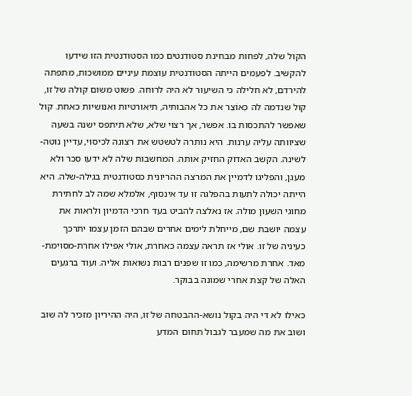הקול שלה, לפחות מבחינת סטודנטים כמו הסטודנטית הזו שידעו להקשיב. לפעמים הייתה הסטודנטית עוצמת עיניים ממושכות, מתפתה להירדם, לא חלילה כי השיעור לא היה לרוחה. פשוט משום קולהּ של זו, קול שנדמה לה כְּאוֹצֵר את כל אהבותיה, תיאורטיות ואנושיות כאחת. קול שאפשר להתכסות בו. אפשר, אך רצוי שלא, שלא תיתפס ישנה בשעה שציוותה עליה ערנות. היא נותרה לטשטש את רצונה לכיסוי, עדיין נוטה-לשינה. הקשב האדוק החזיק אותה. המחשבות שלה לא ידעו סכר ולא מעגן, והפליגו לדמיין את המרצה ההריונית כסטודנטית בגילה-שלה. היא הייתה יכולה לתעות בהפלגה זו עד אינסוף, אלמלא שמה לב לחתירת מחוגי השעון מולה. אז נאלצה להביט בעד חרכי הדמיון ולראות את עצמה יושבת שם, מייחלת לימים אחרים שבהם הזמן עצמו יתרכך כעיניה של זו. אולי אז תראה עצמה כאחרת, אולי אפילו אחרת-מסוימת-מאד. אחרת מרשימה, כמו זו שפנים רבות נשואות אליה. ועוד ברגעים האלה של קצת אחרי שמונה בבוקר.

כאילו לא די היה בקול נושא-ההבטחה של זו, היה ההיריון מזכיר לה שוב ושוב את מה שמעבר לגבול תחום המדע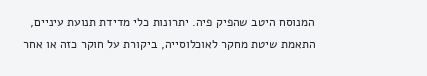המנוסח היטב שהפיק פיה. יתרונות כלי מדידת תנועת עיניים, התאמת שיטת מחקר לאוכלוסייה, ביקורת על חוקר כזה או אחר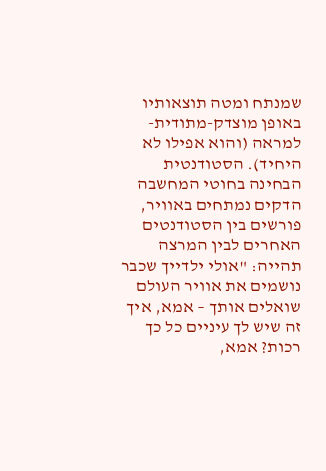שמנתח ומטה תוצאותיו באופן מוצדק-מתודית-למראה (והוא אפילו לא היחיד). הסטודנטית הבחינה בחוטי המחשבה הדקים נמתחים באוויר, פורשים בין הסטודנטים האחרים לבין המרצה תהייה: "אולי ילדייך שכבר נושמים את אוויר העולם שואלים אותך – אמא, איך זה שיש לך עיניים כל כך רכות? אמא,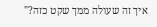איך זה שעולה ממך שקט כזה?"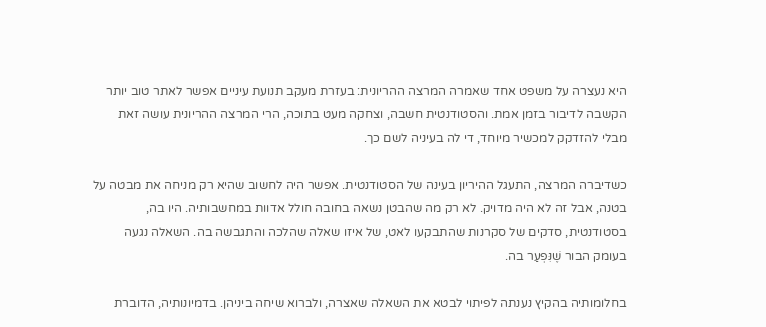היא נעצרה על משפט אחד שאמרה המרצה ההריונית: בעזרת מעקב תנועת עיניים אפשר לאתר טוב יותר הקשבה לדיבור בזמן אמת. והסטודנטית חשבה, וצחקה מעט בתוכה, הרי המרצה ההריונית עושה זאת מבלי להזדקק למכשיר מיוחד, די לה בעיניה לשם כך.

כשדיברה המרצה, התעגל ההיריון בעינה של הסטודנטית. אפשר היה לחשוב שהיא רק מניחה את מבטה על בטנה, אבל זה לא היה מדויק. לא רק מה שהבטן נשאה בחובה חולל אדוות במחשבותיה. היו בה, בסטודנטית, סדקים של סקרנות שהתבקעו לאט, של איזו שאלה שהלכה והתגבשה בה. השאלה נגעה בעומק הבור שֶׁנִּפְעַר בה.

בחלומותיה בהקיץ נענתה לפיתוי לבטא את השאלה שאצרה, ולברוא שיחה ביניהן. בדמיונותיה, הדוברת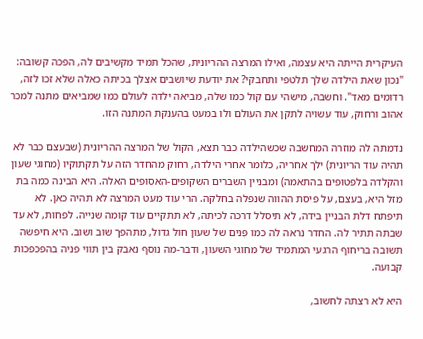העיקרית הייתה היא עצמה, ואילו המרצה ההריונית, שהכל תמיד מקשיבים לה, הפכה קשובה: "נכון שאת הילדה שלך תלטפי ותחבקי? את יודעת שיושבים אצלך בכיתה כאלה שלא זכו לזה, רדומים מאד". וחשבה, מישהי עם קול כמו שלה, מביאה ילדה לעולם כמו שמביאים מתנה למכר אהוב ורחוק, עוד עשויה לתקן את העולם ולו במעט בהענקת המתנה הזו.

נדמתה לה מוזרה המחשבה שכשהילדה כבר תצא, הקול של המרצה ההריונית (שבעצם כבר לא תהיה עוד הריונית) ילך אחריה, כלומר אחרי הילדה, רחוק מהחדר הזה על תקתוקיו (מחוגי שעון והקלדה בלפטופים בהתאמה) ומבניין השברים השקופים-האסופים האלה. היא הבינה כמה בת מזל היא, בעצם, על פיסת ההווה שנפלה בחלקה. הרי עוד מעט המרצה לא תהיה כאן. לא תיפתח דלת הבניין בידה, לא תיסלל דרכה לכיתה, לא תתקיים עוד קומה שנייה. לפחות, לא עד שבתה תתיר לה. החדר נראה לה כמו פְּנים של שעון חול גדול, מתהפך שוב ושוב. היא חיפשה תשובה בריחוף הרגעי המתמיד של מחוגי השעון, ודבר-מה נוסף נאבק בין תווי פניה בהפכפכות קבועה.

היא לא רצתה לחשוב,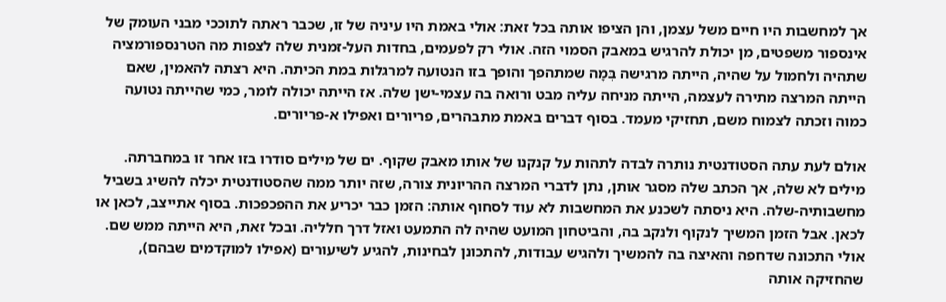אך למחשבות היו חיים משל עצמן, והן הציפו אותה בכל זאת: אולי באמת היו עיניה של זו, שכבר ראתה לתוככי מבני העומק של אינספור משפטים, מן יכולת להרגיש במאבק הסמוי הזה. אולי רק לפעמים, בחדות העל-זמנית שלה לצפות מה הטרנספורמציה שתהיה ולחמול על שהיה, הייתה מרגישה בְּמָה שמתהפך והופך בזו הנטועה למרגלות במת הכיתה. היא רצתה להאמין, שאם הייתה המרצה מתירה לעצמה, הייתה מניחה עליה מבט ורואה בה עצמי-ישן שלה. אז הייתה יכולה לומר, כמי שהייתה נטועה כמוה וזכתה לצמוח משם, תחזיקי מעמד. בסוף דברים באמת מתבהרים, פריורים ואפילו א-פריורים.

אולם לעת עתה הסטודנטית נותרה לבדה לתהות על קנקנו של אותו מאבק שקוף. ים של מילים סודרו בזו אחר זו במחברתה. מילים לא שלה, אך הכתב שלה מסגר אותן, נתן לדברי המרצה ההריונית צורה, שזה יותר ממה שהסטודנטית יכלה להשיג בשביל מחשבותיה-שלה. היא ניסתה לשכנע את המחשבות לא עוד לסחוף אותה: הזמן כבר יכריע את ההפכפכות. בסוף אתייצב, לכאן או לכאן. אבל הזמן המשיך לנקוף ולנקב בה, והביטחון המועט שהיה לה התמעט ואזל דרך חלליה. ובכל זאת, היא הייתה ממש שם. אולי התכונה שדחפה והאיצה בה להמשיך ולהגיש עבודות, להתכונן לבחינות, להגיע לשיעורים (אפילו למוקדמים שבהם), שהחזיקה אותה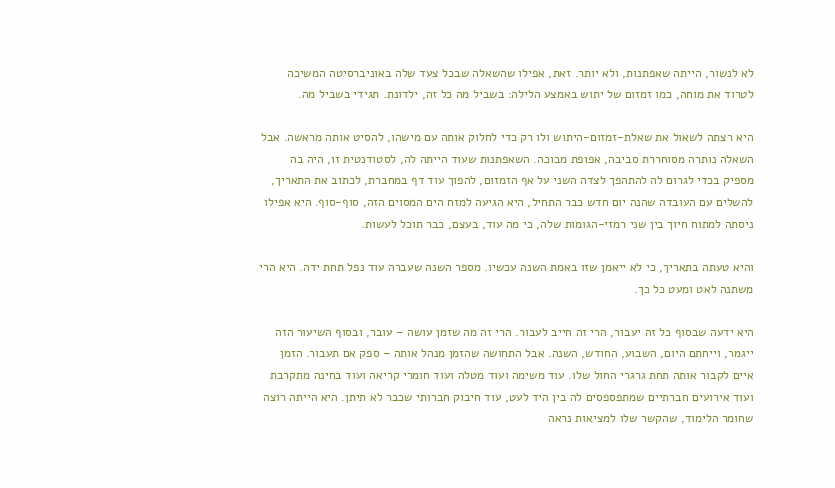לא לנשור, הייתה שאפתנות, ולא יותר. זאת, אפילו שהשאלה שבכל צעד שלה באוניברסיטה המשיכה לטרוד את מוחה, כמו זמזום של יתוש באמצע הלילה: בשביל מה כל זה, ילדונת. תגידי בשביל מה.

היא רצתה לשאול את שאלת-זמזום-היתוש ולו רק כדי לחלוק אותה עם מישהו, להסיט אותה מראשה. אבל השאלה נותרה מסוחררת סביבה, אפופת מבוכה. השאפתנות שעוד הייתה לה, לסטודנטית זו, היה בה מספיק בכדי לגרום לה להתהפך לצדה השני על אף הזמזום, להפוך עוד דף במחברת, לכתוב את התאריך, להשלים עם העובדה שהנה יום חדש כבר התחיל, היא הגיעה למזח הים המסוים הזה, סוף-סוף. היא אפילו ניסתה למתוח חיוך בין שני רמזי-הגומות שלה, כי מה עוד, בעצם, כבר תוכל לעשות.

והיא טעתה בתאריך, כי לא ייאמן שזו באמת השנה עכשיו. מספר השנה שעברה עוד נפל תחת ידה. היא הרי משתנה לאט ומעט כל כך.

היא ידעה שבסוף כל זה יעבור, הרי זה חייב לעבור. הרי זה מה שזמן עושה – עובר, ובסוף השיעור הזה ייגמר, וייחתם היום, השבוע, החודש, השנה. אבל התחושה שהזמן מנהל אותה – ספק אם תעבור. הזמן איים לקבור אותה תחת גרגרי החול שלו. עוד משימה ועוד מטלה ועוד חומרי קריאה ועוד בחינה מתקרבת ועוד אירועים חברתיים שמתפספסים לה בין היד לעט, עוד חיבוק חברותי שכבר לא תיתן. היא הייתה רוצה שחומר הלימוד, שהקשר שלו למציאות נראה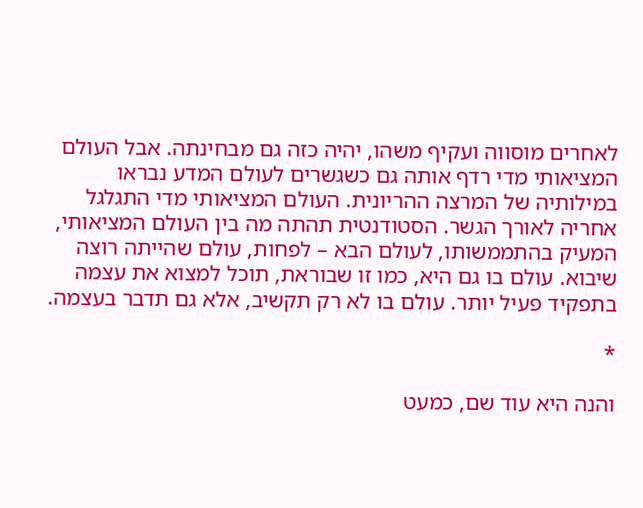לאחרים מוסווה ועקיף משהו, יהיה כזה גם מבחינתה. אבל העולם המציאותי מדי רדף אותה גם כשגשרים לעולם המדע נבראו במילותיה של המרצה ההריונית. העולם המציאותי מדי התגלגל אחריה לאורך הגשר. הסטודנטית תהתה מה בין העולם המציאותי, המעיק בהתממשותו, לעולם הבא – לפחות, עולם שהייתה רוצה שיבוא. עולם בו גם היא, כמו זו שבוראת, תוכל למצוא את עצמה בתפקיד פעיל יותר. עולם בו לא רק תקשיב, אלא גם תדבר בעצמה.

*

והנה היא עוד שם, כמעט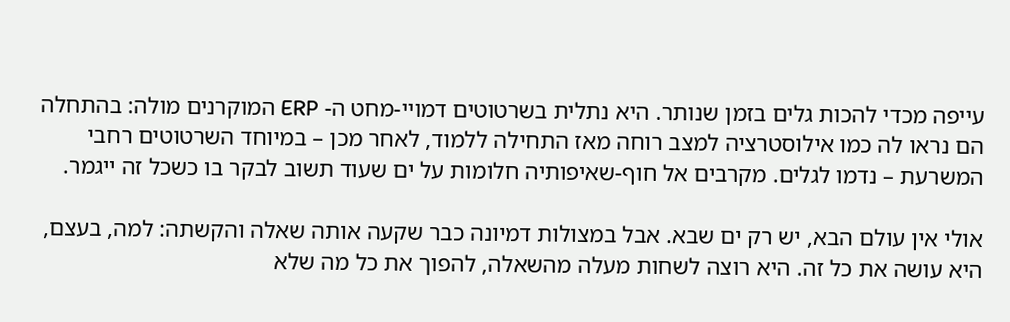עייפה מכדי להכות גלים בזמן שנותר. היא נתלית בשרטוטים דמויי-מחט ה- ERP המוקרנים מולה: בהתחלה הם נראו לה כמו אילוסטרציה למצב רוחה מאז התחילה ללמוד, לאחר מכן – במיוחד השרטוטים רחבי המשרעת – נדמו לגלים. מקרבים אל חוף-שאיפותיה חלומות על ים שעוד תשוב לבקר בו כשכל זה ייגמר.

אולי אין עולם הבא, יש רק ים שבא. אבל במצולות דמיונה כבר שקעה אותה שאלה והקשתה: למה, בעצם, היא עושה את כל זה. היא רוצה לשחות מעלה מהשאלה, להפוך את כל מה שלא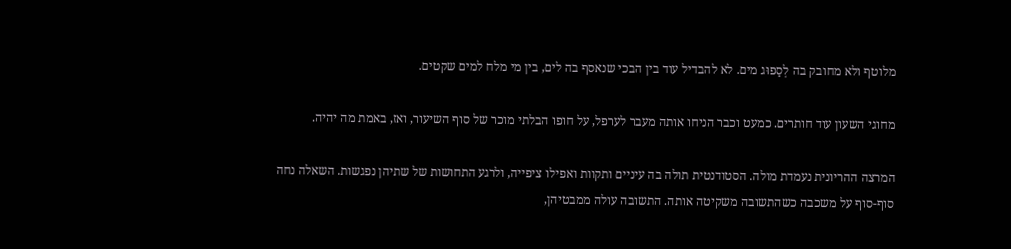מלוטף ולא מחובק בה לְסַפוּג מים. לא להבדיל עוד בין הבכי שנאסף בה לים, בין מי מלח למים שקטים.

מחוגי השעון עוד חותרים. כמעט וכבר הניחו אותה מעבר לערפל, על חופו הבלתי מוכר של סוף השיעור, ואז, באמת מה יהיה.

המרצה ההריונית נעמדת מולה. הסטודנטית תולה בה עיניים ותקוות ואפילו ציפייה, ולרגע התחושות של שתיהן נפגשות. השאלה נחה סוף-סוף על משכבה כשהתשובה משקיטה אותה. התשובה עולה ממבטיהן,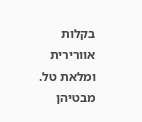בקלות אוורירית ומלאת טל. מבטיהן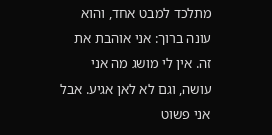מתלכד למבט אחד, והוא עונה ברוך: אני אוהבת את זה. אין לי מושג מה אני עושה, וגם לא לאן אגיע. אבל אני פשוט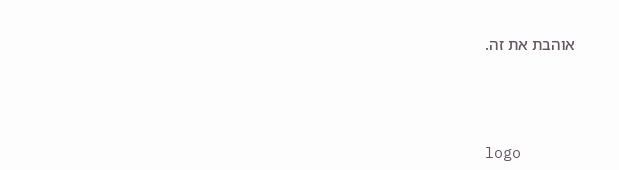אוהבת את זה.





logo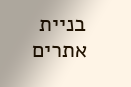בניית אתרים